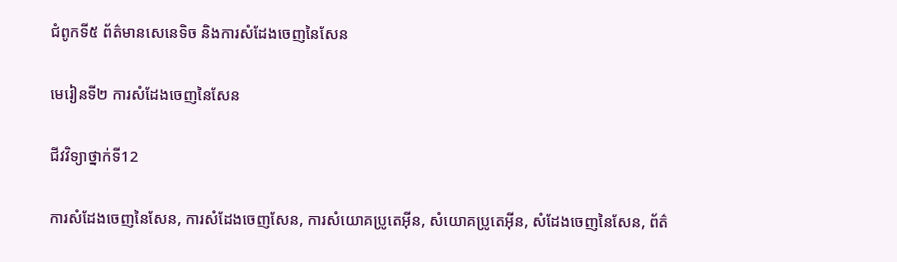ជំពូកទី៥ ព័ត៌មានសេនេទិច និងការសំដែងចេញនៃសែន

មេរៀនទី២ ការសំដែងចេញនៃសែន

ជីវវិទ្យាថ្នាក់ទី12

ការសំដែងចេញនៃសែន, ការសំដែងចេញសែន, ការសំយោគប្រូតេអ៊ីន, សំយោគប្រូតេអ៊ីន, សំដែងចេញនៃសែន, ព័ត៌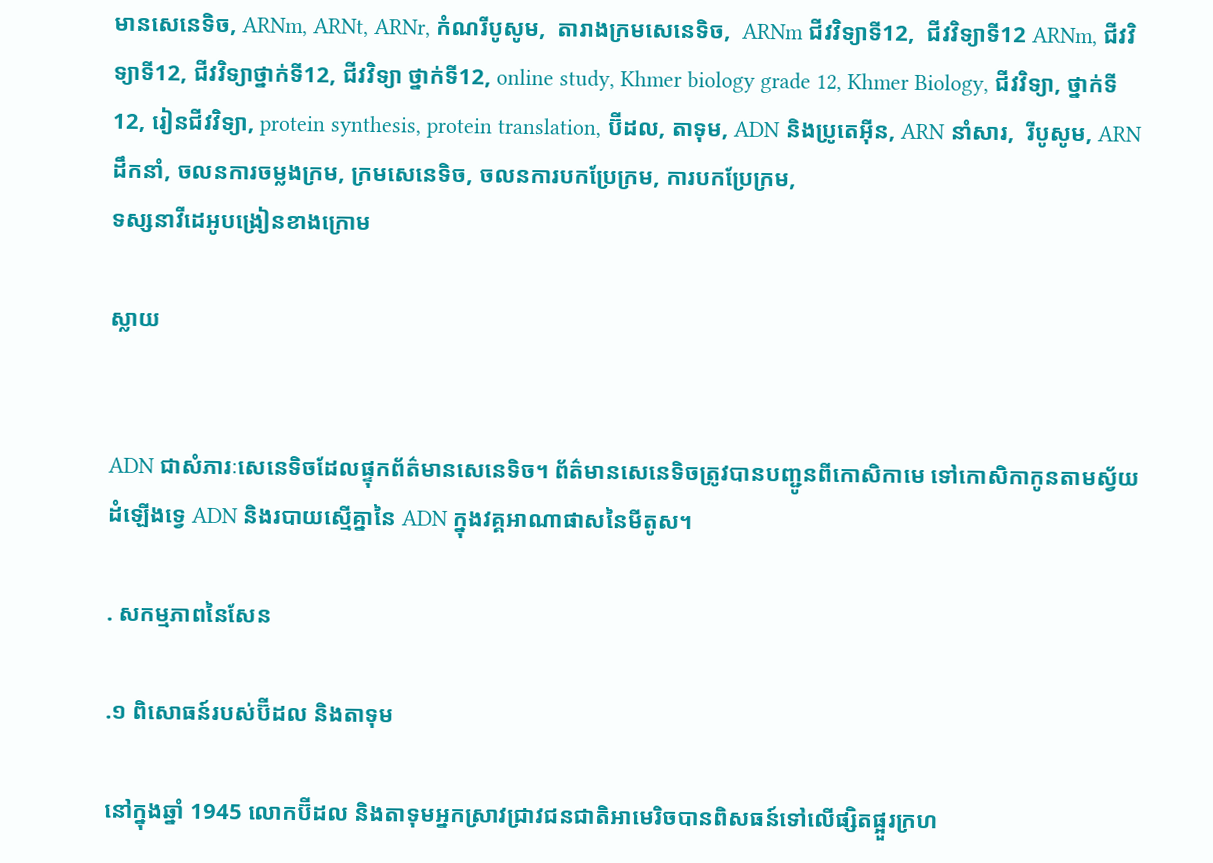មានសេនេទិច, ARNm, ARNt, ARNr, កំណរីបូសូម,  តារាងក្រមសេនេទិច,  ARNm ជីវវិទ្យាទី12,  ជីវវិទ្យាទី12 ARNm, ជីវវិទ្យាទី12, ជីវវិទ្យាថ្នាក់ទី12, ជីវវិទ្យា ថ្នាក់ទី12, online study, Khmer biology grade 12, Khmer Biology, ជីវវិទ្យា, ថ្នាក់ទី12, រៀនជីវវិទ្យា, protein synthesis, protein translation, ប៊ីដល, តាទុម, ADN និងប្រូតេអ៊ីន, ARN នាំសារ,  រីបូសូម, ARN ដឹកនាំ, ចលនការចម្លងក្រម, ក្រមសេនេទិច, ចលនការបកប្រែក្រម, ការបកប្រែក្រម,
ទស្សនាវីដេអូបង្រៀនខាងក្រោម

ស្លាយ


ADN ជាសំភារៈសេនេទិចដែលផ្ទុកព័ត៌មានសេនេទិច។ ព័ត៌មានសេនេទិចត្រូវបានបញ្ជូនពីកោសិកាមេ ទៅកោសិកាកូនតាមស្វ័យដំឡើងទ្វេ ADN និងរបាយស្មើគ្នានៃ ADN ក្នុងវគ្គអាណាផាសនៃមីតូស។

. សកម្មភាពនៃសែន

.១ ពិសោធន៍របស់ប៊ីដល និងតាទុម

នៅក្នុងឆ្នាំ 1945 លោកប៊ីដល និងតាទុមអ្នកស្រាវជ្រាវជនជាតិអាមេរិចបានពិសធន៍ទៅលើផ្សិតផ្អួរក្រហ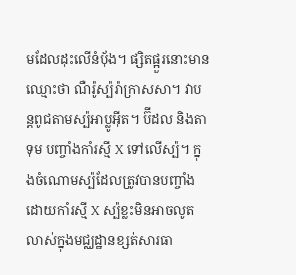មដែលដុះលើនំប៉័ង។ ផ្សិតផ្អួរនោះមានឈ្មោះថា ណឺរ៉ូស្ប៉រ៉ាក្រាសសា។ វាបន្តពូជតាមស្ប៉អាប្លូអ៊ីត។ ប៊ីដល និងតាទុម បញ្ចាំងកាំរស្មី X ទៅលើស្ប៉។ ក្នុងចំណោមស្ប៉ដែលត្រូវបានបញ្ចាំងដោយកាំរស្មី X ស្ប៉ខ្លះមិនអាចលូតលាស់ក្នុងមជ្ឈដ្ឋានខ្សត់សារធា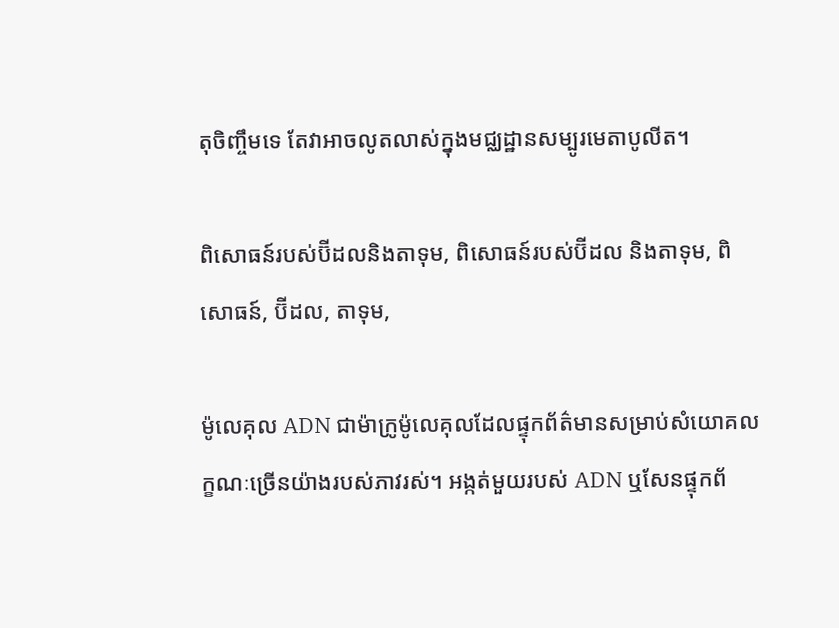តុចិញ្ចឹមទេ តែវាអាចលូតលាស់ក្នុងមជ្ឈដ្ឋានសម្បូរមេតាបូលីត។

ពិសោធន៍របស់ប៊ីដលនិងតាទុម, ពិសោធន៍របស់ប៊ីដល និងតាទុម, ពិសោធន៍, ប៊ីដល, តាទុម,

ម៉ូលេគុល ADN ជាម៉ាក្រូម៉ូលេគុលដែលផ្ទុកព័ត៌មានសម្រាប់សំយោគលក្ខណៈច្រើនយ៉ាងរបស់ភាវរស់។ អង្កត់មួយរបស់ ADN ឬសែនផ្ទុកព័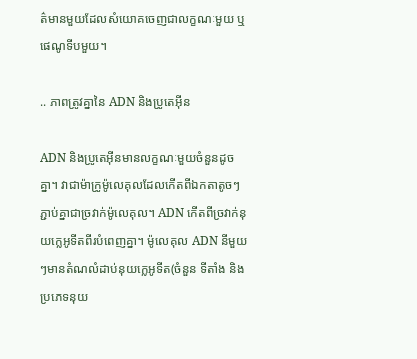ត៌មានមួយដែលសំយោគចេញជាលក្ខណៈមួយ ឬផេណូទីបមួយ។

.. ភាពត្រូវគ្នានៃ ADN និងប្រូតេអ៊ីន

ADN និងប្រូតេអ៊ីនមានលក្ខណៈមួយចំនួនដូចគ្នា។ វាជាម៉ាក្រូម៉ូលេគុលដែលកើតពីឯកតាតូចៗភ្ជាប់គ្នាជាច្រវាក់ម៉ូលេគុល។ ADN កើតពីច្រវាក់នុយក្លេអូទីតពីរបំពេញគ្នា។ ម៉ូលេគុល ADN នីមួយៗមានតំណលំដាប់នុយក្លេអូទីត(ចំនួន ទីតាំង និងប្រភេទនុយ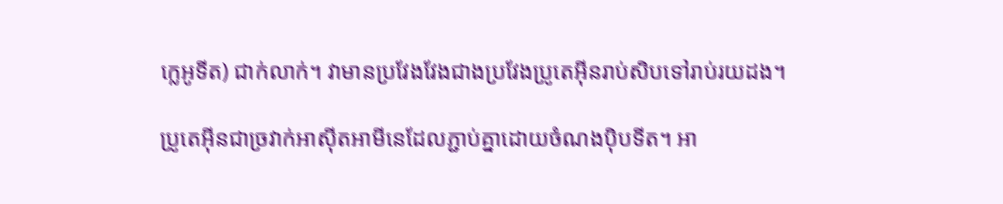ក្លេអូទីត) ជាក់លាក់។ វាមានប្រវែងវែងជាងប្រវែងប្រូតេអ៊ីនរាប់សិបទៅរាប់រយដង។

ប្រូតេអ៊ីនជាច្រវាក់អាស៊ីតអាមីនេដែលភ្ជាប់គ្នាដោយចំណងប៉ិបទីត។ អា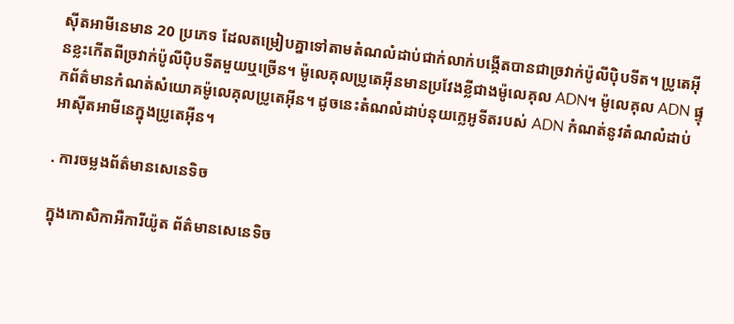ស៊ីតអាមីនេមាន 20 ប្រភេទ ដែលតម្រៀបគ្នាទៅតាមតំណលំដាប់ជាក់លាក់បង្កើតបានជាច្រវាក់ប៉ូលីប៉ិបទីត។ ប្រូតេអ៊ីនខ្លះកើតពីច្រវាក់ប៉ូលីប៉ិបទីតមួយឬច្រើន។ ម៉ូលេគុលប្រូតេអ៊ីនមានប្រវែងខ្លីជាងម៉ូលេគុល ADN។ ម៉ូលេគុល ADN ផ្ទុកព័ត៌មានកំណត់សំយោគម៉ូលេគុលប្រូតេអ៊ីន។ ដូចនេះតំណលំដាប់នុយក្លេអូទីតរបស់ ADN កំណត់នូវតំណលំដាប់អាស៊ីតអាមីនេក្នុងប្រូតេអ៊ីន។

. ការចម្លងព័ត៌មានសេនេទិច

ក្នុងកោសិកាអឺការីយ៉ូត ព័ត៌មានសេនេទិច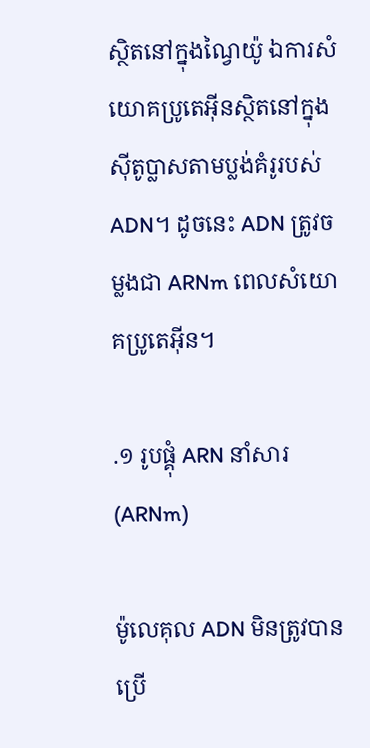ស្ថិតនៅក្នុងណ្វៃយ៉ូ ឯការសំយោគប្រូតេអ៊ីនស្ថិតនៅក្នុងស៊ីតូប្លាសតាមប្លង់គំរូរបស់ ADN។ ដូចនេះ ADN ត្រូវចម្លងជា ARNm ពេលសំយោគប្រូតេអ៊ីន។

.១ រូបផ្គុំ ARN នាំសារ (ARNm)

ម៉ូលេគុល ADN មិនត្រូវបានប្រើ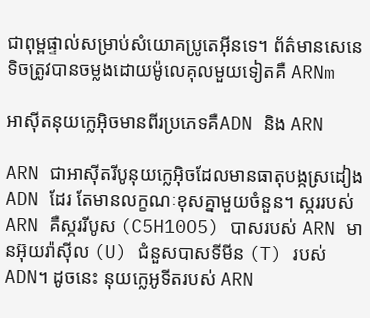ជាពុម្ពផ្ទាល់សម្រាប់សំយោគប្រូតេអ៊ីនទេ។ ព័ត៌មានសេនេទិចត្រូវបានចម្លងដោយម៉ូលេគុលមួយទៀតគឺ ARNm

អាស៊ីតនុយក្លេអ៊ិចមានពីរប្រភេទគឺADN និង ARN

ARN ជាអាស៊ីតរីបូនុយក្លេអ៊ិចដែលមានធាតុបង្កស្រដៀង ADN ដែរ តែមានលក្ខណៈខុសគ្នាមួយចំនួន។ ស្កររបស់ ARN គឺស្កររីបូស (C5H10O5) បាសរបស់ ARN មានអ៊ុយរ៉ាស៊ីល (U) ជំនួសបាសទីមីន (T) របស់ ADN។ ដូចនេះ នុយក្លេអូទីតរបស់ ARN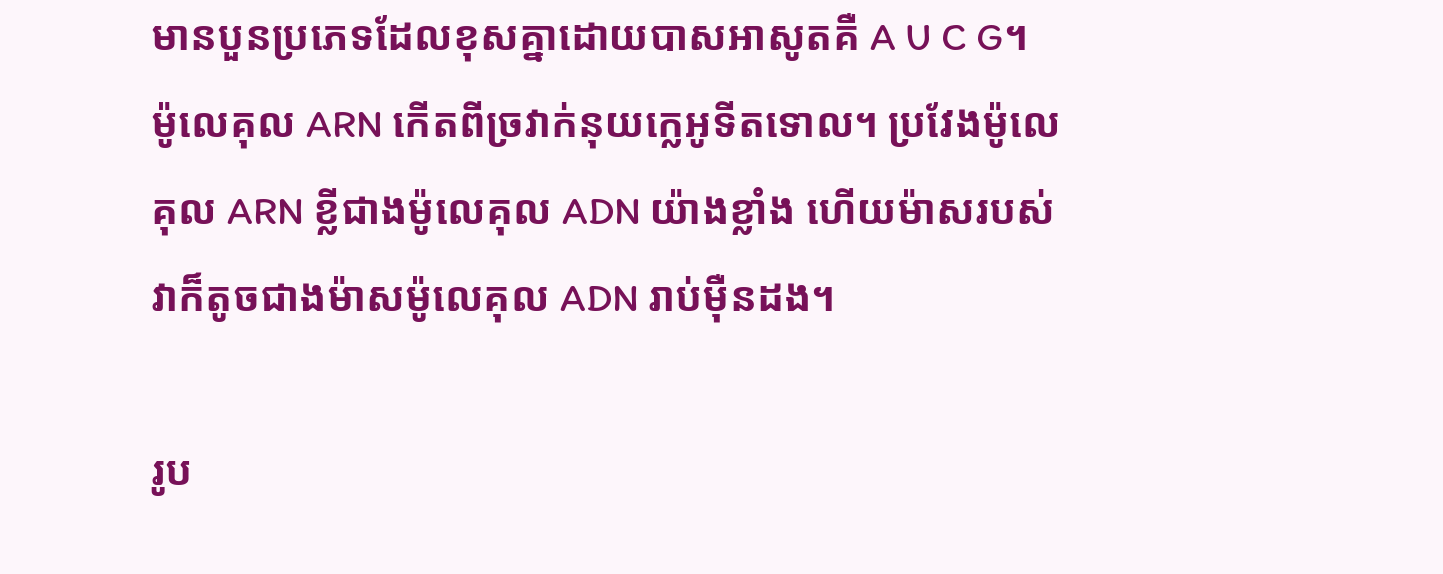មានបួនប្រភេទដែលខុសគ្នាដោយបាសអាសូតគឺ A U C G។ ម៉ូលេគុល ARN កើតពីច្រវាក់នុយក្លេអូទីតទោល។ ប្រវែងម៉ូលេគុល ARN ខ្លីជាងម៉ូលេគុល ADN យ៉ាងខ្លាំង ហើយម៉ាសរបស់វាក៏តូចជាងម៉ាសម៉ូលេគុល ADN រាប់ម៉ឺនដង។

រូប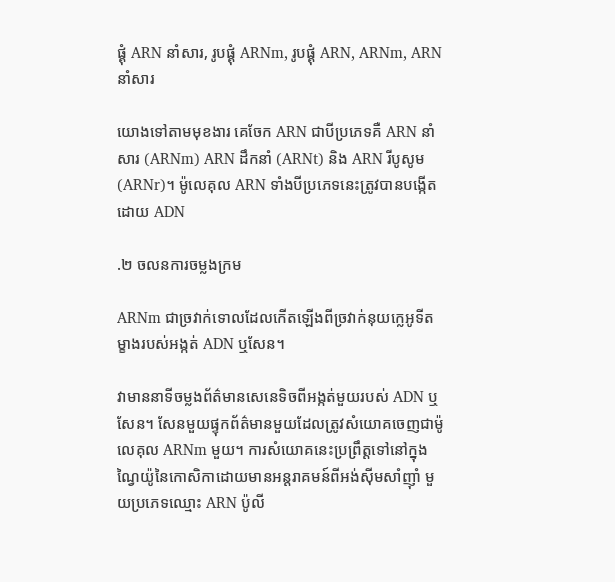ផ្គុំ ARN នាំសារ, រូបផ្គុំ ARNm, រូបផ្គុំ ARN, ARNm, ARN នាំសារ

យោងទៅតាមមុខងារ គេចែក ARN ជាបីប្រភេទគឺ ARN នាំសារ (ARNm) ARN ដឹកនាំ (ARNt) និង ARN រីបូសូម (ARNr)។ ម៉ូលេគុល ARN ទាំងបីប្រភេទនេះត្រូវបានបង្កើតដោយ ADN

.២ ចលនការចម្លងក្រម

ARNm ជាច្រវាក់ទោលដែលកើតឡើងពីច្រវាក់នុយក្លេអូទីតម្ខាងរបស់អង្កត់ ADN ឬសែន។

វាមាននាទីចម្លងព័ត៌មានសេនេទិចពីអង្កត់មួយរបស់ ADN ឬសែន។ សែនមួយផ្ទុកព័ត៌មានមួយដែលត្រូវសំយោគចេញជាម៉ូលេគុល ARNm មួយ។ ការសំយោគនេះប្រព្រឹត្តទៅនៅក្នុងណ្វៃយ៉ូនៃកោសិកាដោយមានអន្តរាគមន៍ពីអង់ស៊ីមសាំញ៉ាំ មួយប្រភេទឈ្មោះ ARN ប៉ូលី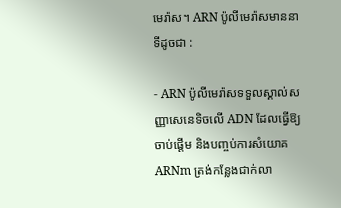មេរ៉ាស។ ARN ប៉ូលីមេរ៉ាសមាននាទីដូចជា :

- ARN ប៉ូលីមេរ៉ាសទទួលស្គាល់សញ្ញាសេនេទិចលើ ADN ដែលធ្វើឱ្យចាប់ផ្តើម និងបញ្ចប់ការសំយោគ ARNm ត្រង់កន្លែងជាក់លា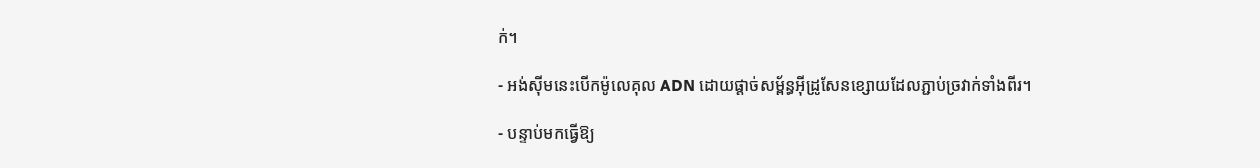ក់។

- អង់ស៊ីមនេះបើកម៉ូលេគុល ADN ដោយផ្តាច់សម្ព័ន្ធអ៊ីដ្រូសែនខ្សោយដែលភ្ជាប់ច្រវាក់ទាំងពីរ។

- បន្ទាប់មកធ្វើឱ្យ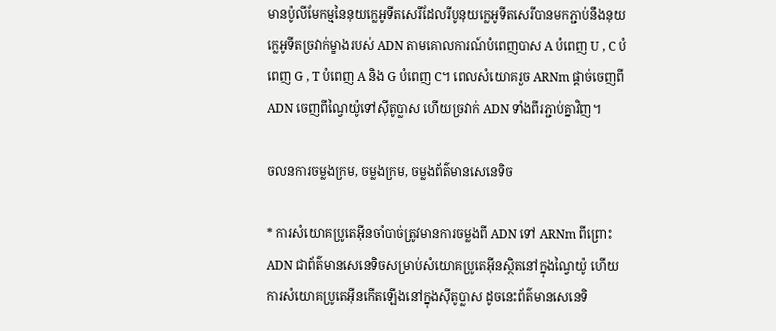មានប៉ូលីមែកម្មនៃនុយក្លេអូទីតសេរីដែលរីបូនុយក្លេអូទីតសេរីបានមកភ្ជាប់នឹងនុយក្លេអូទីតច្រវាក់ម្ខាងរបស់ ADN តាមគោលការណ៍បំពេញបាស A បំពេញ U , C បំពេញ G , T បំពេញ A និង G បំពេញ C។ ពេលសំយោគរួច ARNm ផ្តាច់ចេញពី ADN ចេញពីណ្វៃយ៉ូទៅស៊ីតូប្លាស ហើយច្រវាក់ ADN ទាំងពីរភ្ជាប់គ្នាវិញ។

ចលនការចម្លងក្រម, ចម្លងក្រម, ចម្លងព័ត៌មានសេនេទិច

* ការសំយោគប្រូតេអ៊ីនចាំបាច់ត្រូវមានការចម្លងពី ADN ទៅ ARNm ពីព្រោះ ADN ជាព័ត៌មានសេនេទិចសម្រាប់សំយោគប្រូតេអ៊ីនស្ថិតនៅក្នុងណ្វៃយ៉ូ ហើយការសំយោគប្រូតេអ៊ីនកើតឡើងនៅក្នុងស៊ីតូប្លាស ដូចនេះព័ត៌មានសេនេទិ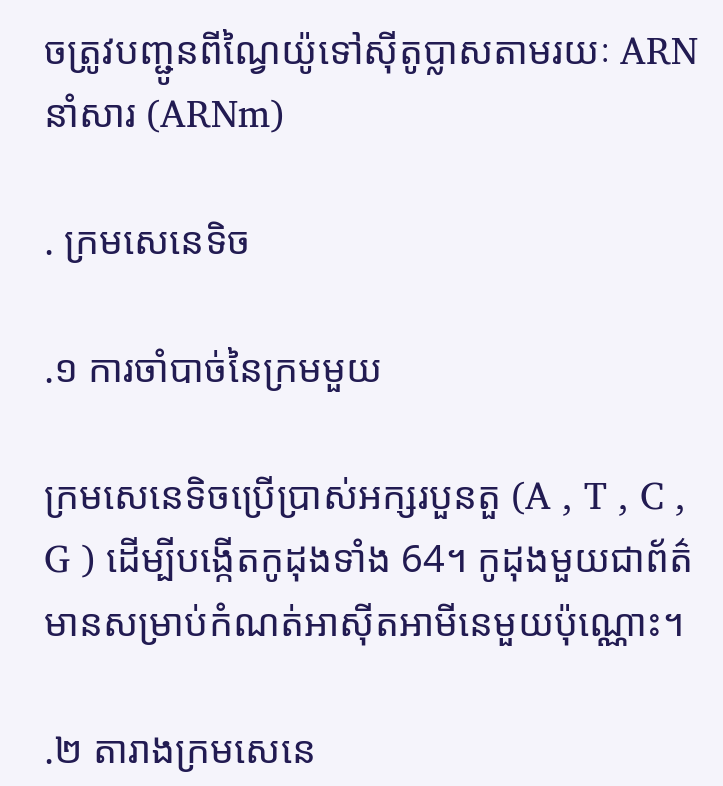ចត្រូវបញ្ជូនពីណ្វៃយ៉ូទៅស៊ីតូប្លាសតាមរយៈ ARN នាំសារ (ARNm)

. ក្រមសេនេទិច

.១ ការចាំបាច់នៃក្រមមួយ

ក្រមសេនេទិចប្រើប្រាស់អក្សរបួនតួ (A , T , C , G ) ដើម្បីបង្កើតកូដុងទាំង 64។ កូដុងមួយជាព័ត៌មានសម្រាប់កំណត់អាស៊ីតអាមីនេមួយប៉ុណ្ណោះ។

.២ តារាងក្រមសេនេ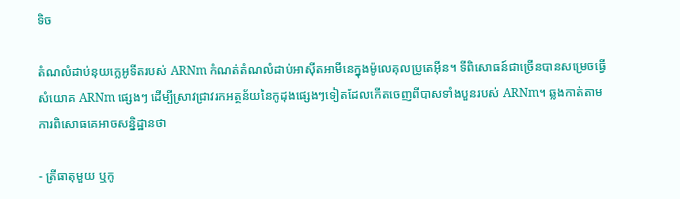ទិច

តំណលំដាប់នុយក្លេអូទីតរបស់ ARNm កំណត់តំណលំដាប់អាស៊ីតអាមីនេក្នុងម៉ូលេគុលប្រូតេអ៊ីន។ ទីពិសោធន៍ជាច្រើនបានសម្រេចធ្វើសំយោគ ARNm ផ្សេងៗ ដើម្បីស្រាវជ្រាវរកអត្ថន័យនៃកូដុងផ្សេងៗទៀតដែលកើតចេញពីបាសទាំងបួនរបស់ ARNm។ ឆ្លងកាត់តាមការពិសោធគេអាចសន្និដ្ឋានថា

- ត្រីធាតុមួយ ឬកូ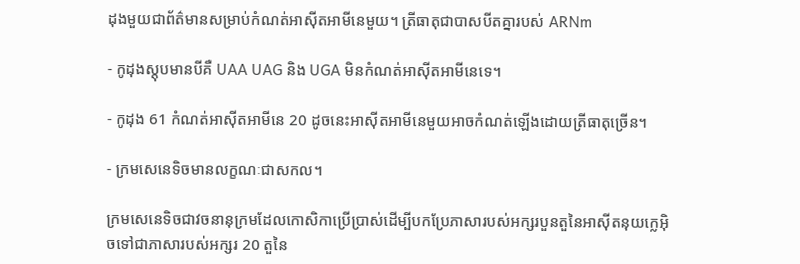ដុងមួយជាព័ត៌មានសម្រាប់កំណត់អាស៊ីតអាមីនេមួយ។ ត្រីធាតុជាបាសបីតគ្នារបស់ ARNm

- កូដុងស្តុបមានបីគឺ UAA UAG និង UGA មិនកំណត់អាស៊ីតអាមីនេទេ។

- កូដុង 61 កំណត់អាស៊ីតអាមីនេ 20 ដូចនេះអាស៊ីតអាមីនេមួយអាចកំណត់ឡើងដោយត្រីធាតុច្រើន។

- ក្រមសេនេទិចមានលក្ខណៈជាសកល។

ក្រមសេនេទិចជាវចនានុក្រមដែលកោសិកាប្រើប្រាស់ដើម្បីបកប្រែភាសារបស់អក្សរបួនតួនៃអាស៊ីតនុយក្លេអ៊ិចទៅជាភាសារបស់អក្សរ 20 តួនៃ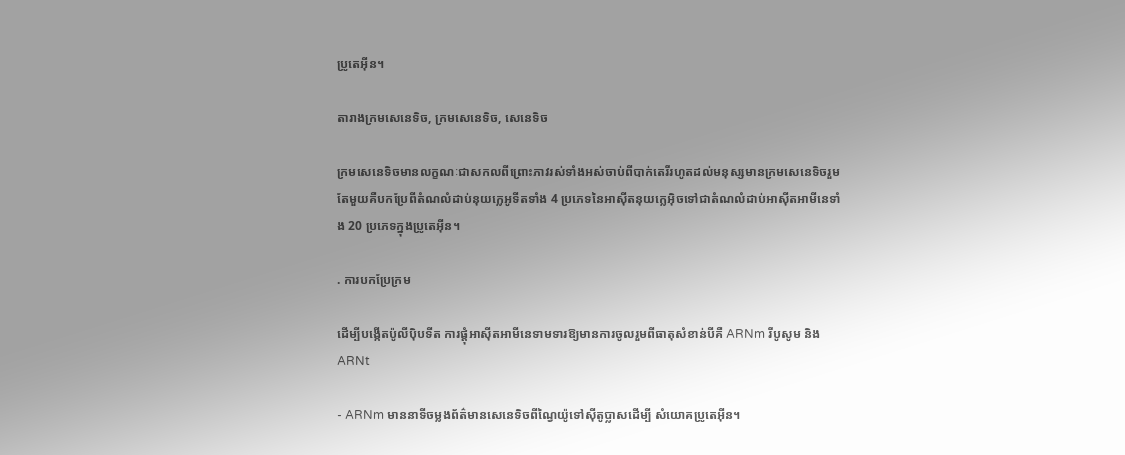ប្រូតេអ៊ីន។

តារាងក្រមសេនេទិច, ក្រមសេនេទិច, សេនេទិច

ក្រមសេនេទិចមានលក្ខណៈជាសកលពីព្រោះភាវរស់ទាំងអស់ចាប់ពីបាក់តេរីរហូតដល់មនុស្សមានក្រមសេនេទិចរួមតែមួយគឺបកប្រែពីតំណលំដាប់នុយក្លេអូទីតទាំង 4 ប្រភេទនៃអាស៊ីតនុយក្លេអ៊ិចទៅជាតំណលំដាប់អាស៊ីតអាមីនេទាំង 20 ប្រភេទក្នុងប្រូតេអ៊ីន។

. ការបកប្រែក្រម

ដើម្បីបង្កើតប៉ូលីប៉ិបទីត ការផ្តុំអាស៊ីតអាមីនេទាមទារឱ្យមានការចូលរួមពីធាតុសំខាន់បីគឺ ARNm រីបូសូម និង ARNt

- ARNm មាននាទីចម្លងព័ត៌មានសេនេទិចពីណ្វៃយ៉ូទៅស៊ីតូប្លាសដើម្បី សំយោគប្រូតេអ៊ីន។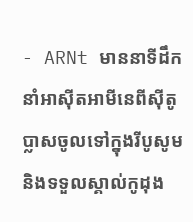- ARNt មាននាទីដឹកនាំអាស៊ីតអាមីនេពីស៊ីតូប្លាសចូលទៅក្នុងរីបូសូម និងទទួលស្គាល់កូដុង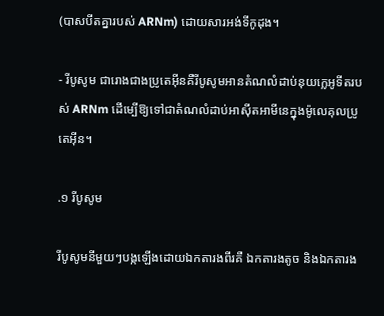(បាសបីតគ្នារបស់ ARNm) ដោយសារអង់ទីកូដុង។

- រីបូសូម ជារោងជាងប្រូតេអ៊ីនគឺរីបូសូមអានតំណលំដាប់នុយក្លេអូទីតរបស់ ARNm ដើម្បើឱ្យទៅជាតំណលំដាប់អាស៊ីតអាមីនេក្នុងម៉ូលេគុលប្រូតេអ៊ីន។

.១ រីបូសូម

រីបូសូមនីមួយៗបង្កឡើងដោយឯកតារងពីរគឺ ឯកតារងតូច និងឯកតារង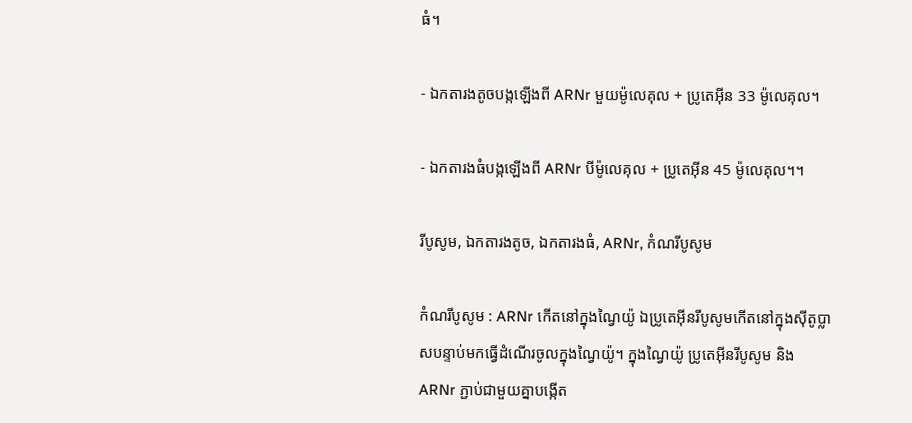ធំ។

- ឯកតារងតូចបង្កឡើងពី ARNr មួយម៉ូលេគុល + ប្រូតេអ៊ីន 33 ម៉ូលេគុល។

- ឯកតារងធំបង្កឡើងពី ARNr បីម៉ូលេគុល + ប្រូតេអ៊ីន 45 ម៉ូលេគុល។។

រីបូសូម, ឯកតារងតូច, ឯកតារងធំ, ARNr, កំណរីបូសូម

កំណរីបូសូម : ARNr កើតនៅក្នុងណ្វៃយ៉ូ ឯប្រូតេអ៊ីនរីបូសូមកើតនៅក្នុងស៊ីតូប្លាសបន្ទាប់មកធ្វើដំណើរចូលក្នុងណ្វៃយ៉ូ។ ក្នុងណ្វៃយ៉ូ ប្រូតេអ៊ីនរីបូសូម និង ARNr ភ្ជាប់ជាមួយគ្នាបង្កើត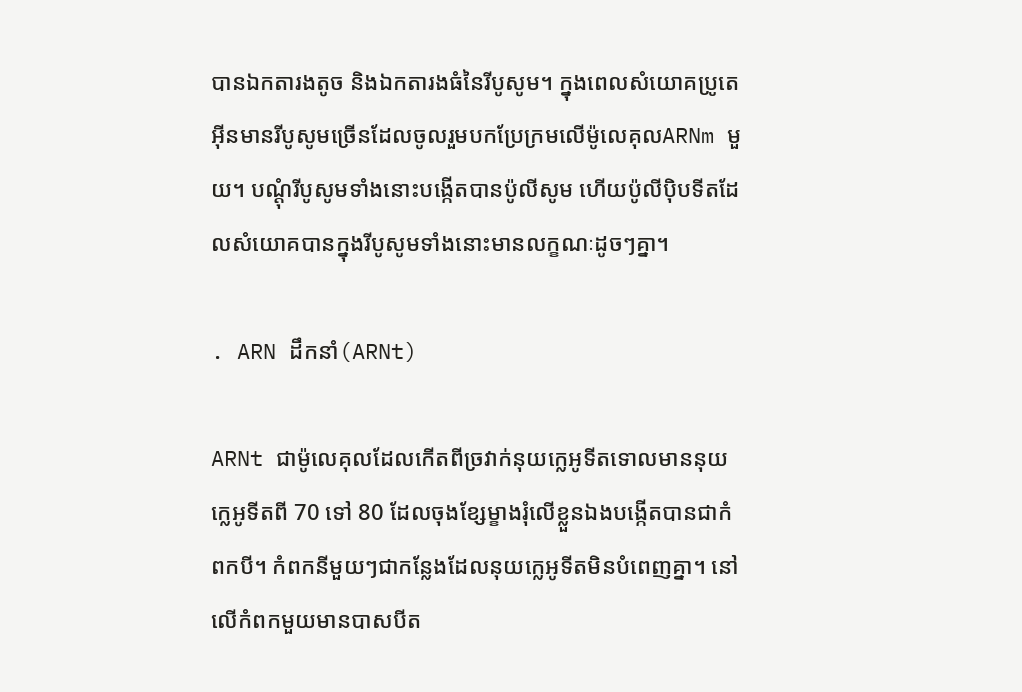បានឯកតារងតូច និងឯកតារងធំនៃរីបូសូម។ ក្នុងពេលសំយោគប្រូតេអ៊ីនមានរីបូសូមច្រើនដែលចូលរួមបកប្រែក្រមលើម៉ូលេគុលARNm មួយ។ បណ្តុំរីបូសូមទាំងនោះបង្កើតបានប៉ូលីសូម ហើយប៉ូលីប៉ិបទីតដែលសំយោគបានក្នុងរីបូសូមទាំងនោះមានលក្ខណៈដូចៗគ្នា។

. ARN ដឹកនាំ(ARNt)

ARNt ជាម៉ូលេគុលដែលកើតពីច្រវាក់នុយក្លេអូទីតទោលមាននុយក្លេអូទីតពី 70 ទៅ 80 ដែលចុងខ្សែម្ខាងរុំលើខ្លួនឯងបង្កើតបានជាកំពកបី។ កំពកនីមួយៗជាកន្លែងដែលនុយក្លេអូទីតមិនបំពេញគ្នា។ នៅលើកំពកមួយមានបាសបីត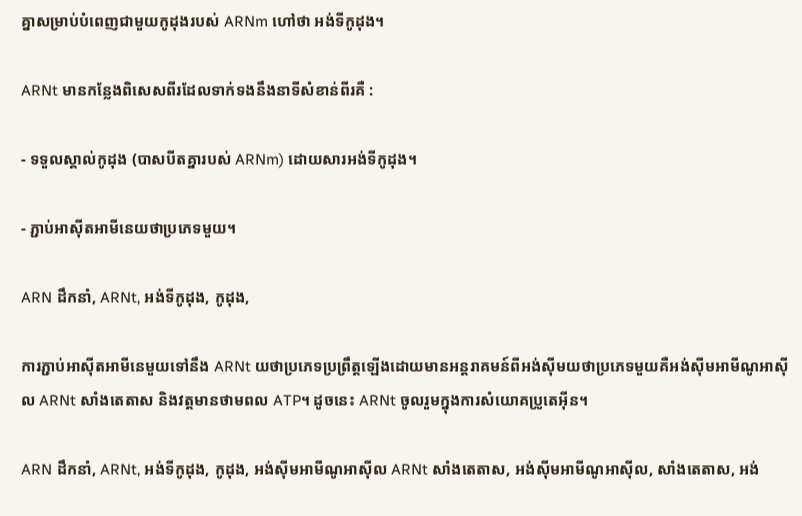គ្នាសម្រាប់បំពេញជាមួយកូដុងរបស់ ARNm ហៅថា អង់ទីកូដុង។

ARNt មានកន្លែងពិសេសពីរដែលទាក់ទងនឹងនាទីសំខាន់ពីរគឺ :

- ទទួលស្គាល់កូដុង (បាសបីតគ្នារបស់ ARNm) ដោយសារអង់ទីកូដុង។

- ភ្ជាប់អាស៊ីតអាមីនេយថាប្រភេទមួយ។

ARN ដឹកនាំ, ARNt, អង់ទីកូដុង, កូដុង,

ការភ្ជាប់អាស៊ីតអាមីនេមួយទៅនឹង ARNt យថាប្រភេទប្រព្រឹត្តឡើងដោយមានអន្តរាគមន៍ពីអង់ស៊ីមយថាប្រភេទមួយគឺអង់ស៊ីមអាមីណូអាស៊ីល ARNt សាំងតេតាស និងវត្តមានថាមពល ATP។ ដូចនេះ ARNt ចូលរួមក្នុងការសំយោគប្រូតេអ៊ីន។

ARN ដឹកនាំ, ARNt, អង់ទីកូដុង, កូដុង, អង់ស៊ីមអាមីណូអាស៊ីល ARNt សាំងតេតាស, អង់ស៊ីមអាមីណូអាស៊ីល, សាំងតេតាស, អង់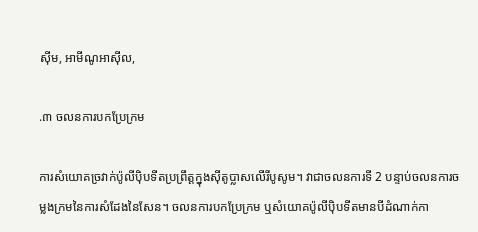ស៊ីម, អាមីណូអាស៊ីល,

.៣ ចលនការបកប្រែក្រម

ការសំយោគច្រវាក់ប៉ូលីប៉ិបទីតប្រព្រឹត្តក្នុងស៊ីតូប្លាសលើរីបូសូម។ វាជាចលនការទី 2 បន្ទាប់ចលនការចម្លងក្រមនៃការសំដែងនៃសែន។ ចលនការបកប្រែក្រម ឬសំយោគប៉ូលីប៉ិបទីតមានបីដំណាក់កា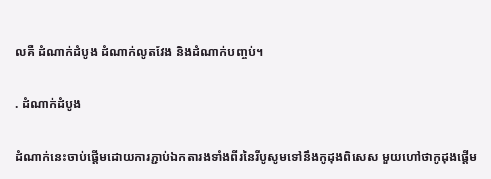លគឺ ដំណាក់ដំបូង ដំណាក់លូតវែង និងដំណាក់បញ្ចប់។

. ដំណាក់ដំបូង

ដំណាក់នេះចាប់ផ្តើមដោយការភ្ជាប់ឯកតារងទាំងពីរនៃរីបូសូមទៅនឹងកូដុងពិសេស មួយហៅថាកូដុងផ្តើម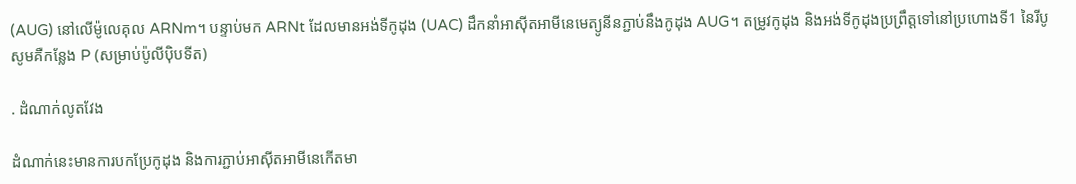(AUG) នៅលើម៉ូលេគុល ARNm។ បន្ទាប់មក ARNt ដែលមានអង់ទីកូដុង (UAC) ដឹកនាំអាស៊ីតអាមីនេមេត្យូនីនភ្ជាប់នឹងកូដុង AUG។ តម្រូវកូដុង និងអង់ទីកូដុងប្រព្រឹត្តទៅនៅប្រហោងទី1 នៃរីបូសូមគឺកន្លែង P (សម្រាប់ប៉ូលីប៉ិបទីត)

. ដំណាក់លូតវែង

ដំណាក់នេះមានការបកប្រែកូដុង និងការភ្ជាប់អាស៊ីតអាមីនេកើតមា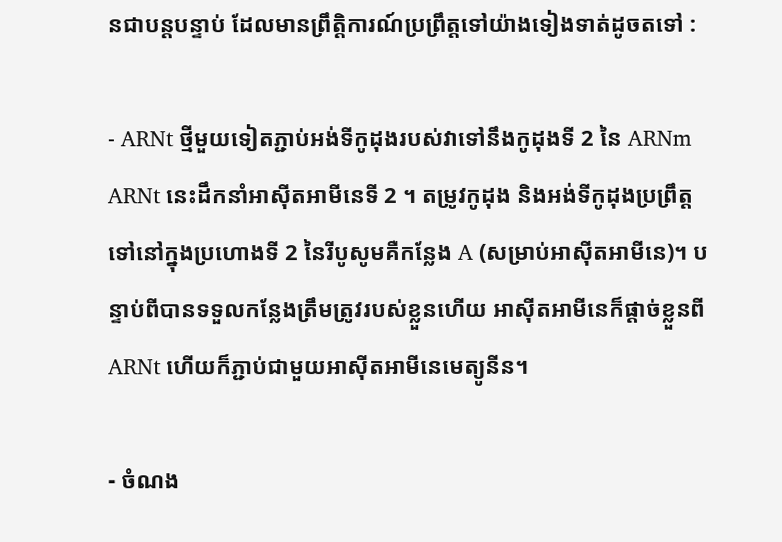នជាបន្តបន្ទាប់ ដែលមានព្រឹត្តិការណ៍ប្រព្រឹត្តទៅយ៉ាងទៀងទាត់ដូចតទៅ :

- ARNt ថ្មីមួយទៀតភ្ជាប់អង់ទីកូដុងរបស់វាទៅនឹងកូដុងទី 2 នៃ ARNm ARNt នេះដឹកនាំអាស៊ីតអាមីនេទី 2 ។ តម្រូវកូដុង និងអង់ទីកូដុងប្រព្រឹត្តទៅនៅក្នុងប្រហោងទី 2 នៃរីបូសូមគឺកន្លែង A (សម្រាប់អាស៊ីតអាមីនេ)។ បន្ទាប់ពីបានទទួលកន្លែងត្រឹមត្រូវរបស់ខ្លួនហើយ អាស៊ីតអាមីនេក៏ផ្តាច់ខ្លួនពី ARNt ហើយក៏ភ្ជាប់ជាមួយអាស៊ីតអាមីនេមេត្យូនីន។

- ចំណង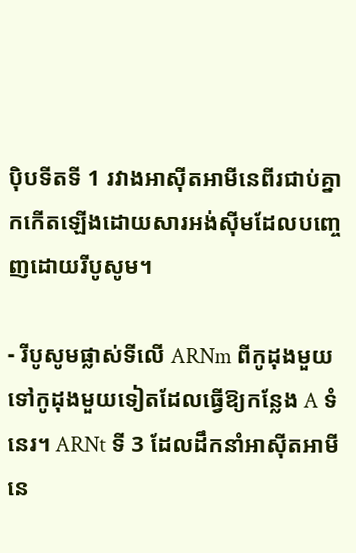ប៉ិបទីតទី 1 រវាងអាស៊ីតអាមីនេពីរជាប់គ្នាកកើតឡើងដោយសារអង់ស៊ីមដែលបញ្ចេញដោយរីបូសូម។

- រីបូសូមផ្លាស់ទីលើ ARNm ពីកូដុងមួយទៅកូដុងមួយទៀតដែលធ្វើឱ្យកន្លែង A ទំនេរ។ ARNt ទី 3 ដែលដឹកនាំអាស៊ីតអាមីនេ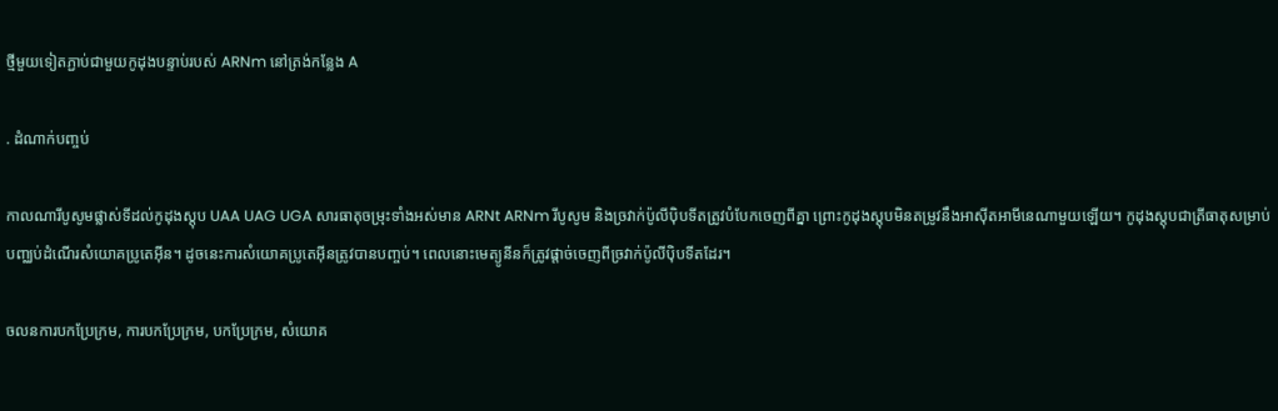ថ្មីមួយទៀតភ្ជាប់ជាមួយកូដុងបន្ទាប់របស់ ARNm នៅត្រង់កន្លែង A

. ដំណាក់បញ្ចប់

កាលណារីបូសូមផ្លាស់ទីដល់កូដុងស្តុប UAA UAG UGA សារធាតុចម្រុះទាំងអស់មាន ARNt ARNm រីបូសូម និងច្រវាក់ប៉ូលីប៉ិបទីតត្រូវបំបែកចេញពីគ្នា ព្រោះកូដុងស្តុបមិនតម្រូវនឹងអាស៊ីតអាមីនេណាមួយឡើយ។ កូដុងស្តុបជាត្រីធាតុសម្រាប់បញ្ឈប់ដំណើរសំយោគប្រូតេអ៊ីន។ ដូចនេះការសំយោគប្រូតេអ៊ីនត្រូវបានបញ្ចប់។ ពេលនោះមេត្យូនីនក៏ត្រូវផ្តាច់ចេញពីច្រវាក់ប៉ូលីប៉ិបទីតដែរ។

ចលនការបកប្រែក្រម, ការបកប្រែក្រម, បកប្រែក្រម, សំយោគ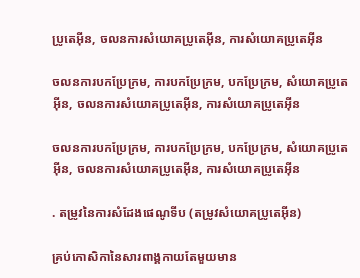ប្រូតេអ៊ីន, ចលនការសំយោគប្រូតេអ៊ីន, ការសំយោគប្រូតេអ៊ីន

ចលនការបកប្រែក្រម, ការបកប្រែក្រម, បកប្រែក្រម, សំយោគប្រូតេអ៊ីន, ចលនការសំយោគប្រូតេអ៊ីន, ការសំយោគប្រូតេអ៊ីន

ចលនការបកប្រែក្រម, ការបកប្រែក្រម, បកប្រែក្រម, សំយោគប្រូតេអ៊ីន, ចលនការសំយោគប្រូតេអ៊ីន, ការសំយោគប្រូតេអ៊ីន

. តម្រូវនៃការសំដែងផេណូទីប (តម្រូវសំយោគប្រូតេអ៊ីន)

គ្រប់កោសិកានៃសារពាង្គកាយតែមួយមាន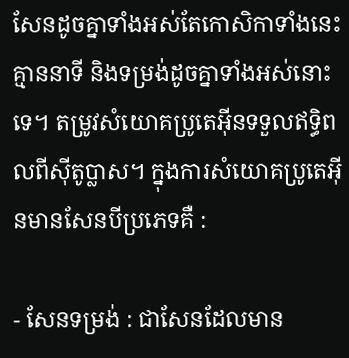សែនដូចគ្នាទាំងអស់តែកោសិកាទាំងនេះគ្មាននាទី និងទម្រង់ដូចគ្នាទាំងអស់នោះទេ។ តម្រូវសំយោគប្រូតេអ៊ីនទទួលឥទ្ធិពលពីស៊ីតូប្លាស។ ក្នុងការសំយោគប្រូតេអ៊ីនមានសែនបីប្រភេទគឺ :

- សែនទម្រង់ : ជាសែនដែលមាន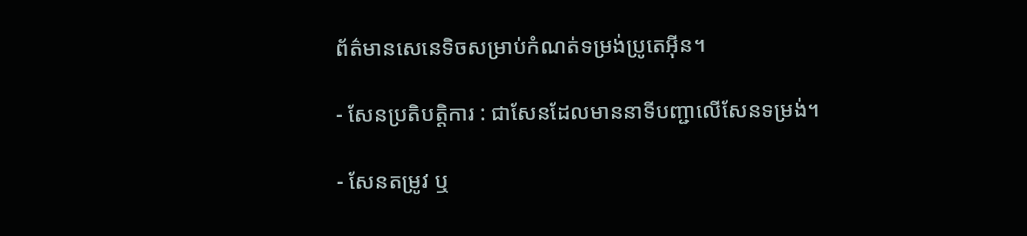ព័ត៌មានសេនេទិចសម្រាប់កំណត់ទម្រង់ប្រូតេអ៊ីន។

- សែនប្រតិបត្តិការ : ជាសែនដែលមាននាទីបញ្ជាលើសែនទម្រង់។

- សែនតម្រូវ ឬ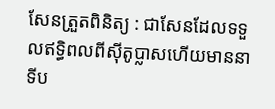សែនត្រួតពិនិត្យ : ជាសែនដែលទទួលឥទ្ធិពលពីស៊ីតូប្លាសហើយមាននាទីប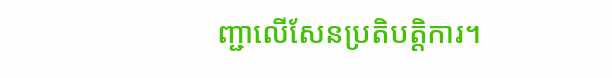ញ្ជាលើសែនប្រតិបត្តិការ។